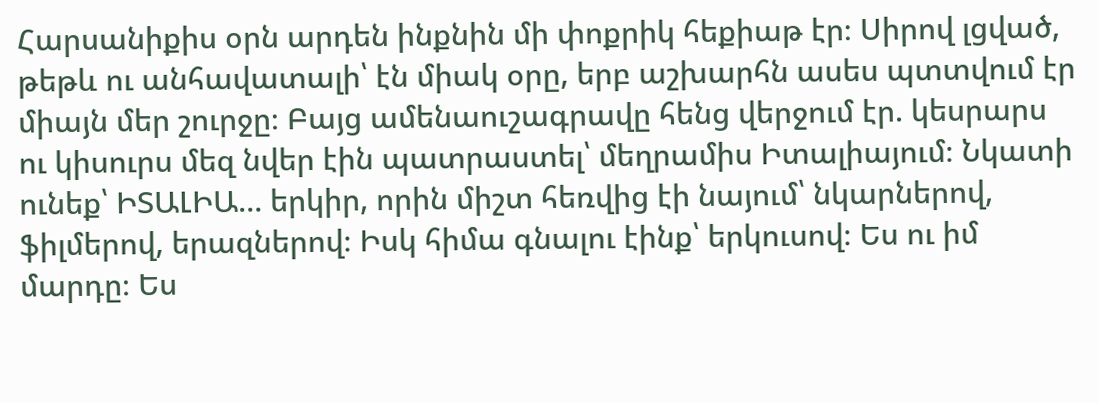Հարսանիքիս օրն արդեն ինքնին մի փոքրիկ հեքիաթ էր։ Սիրով լցված, թեթև ու անհավատալի՝ էն միակ օրը, երբ աշխարհն ասես պտտվում էր միայն մեր շուրջը։ Բայց ամենաուշագրավը հենց վերջում էր. կեսրարս ու կիսուրս մեզ նվեր էին պատրաստել՝ մեղրամիս Իտալիայում։ Նկատի ունեք՝ ԻՏԱԼԻԱ… երկիր, որին միշտ հեռվից էի նայում՝ նկարներով, ֆիլմերով, երազներով։ Իսկ հիմա գնալու էինք՝ երկուսով։ Ես ու իմ մարդը։ Ես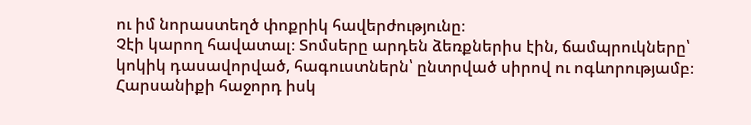ու իմ նորաստեղծ փոքրիկ հավերժությունը։
Չէի կարող հավատալ։ Տոմսերը արդեն ձեռքներիս էին, ճամպրուկները՝ կոկիկ դասավորված, հագուստներն՝ ընտրված սիրով ու ոգևորությամբ։ Հարսանիքի հաջորդ իսկ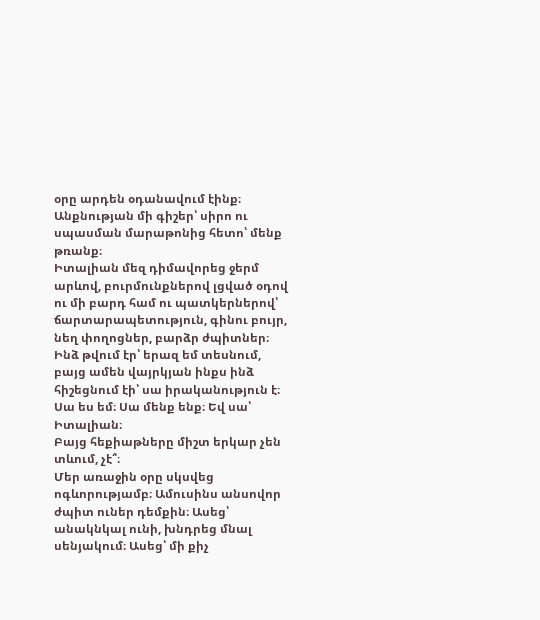օրը արդեն օդանավում էինք։ Անքնության մի գիշեր՝ սիրո ու սպասման մարաթոնից հետո՝ մենք թռանք։
Իտալիան մեզ դիմավորեց ջերմ արևով, բուրմունքներով լցված օդով ու մի բարդ համ ու պատկերներով՝ ճարտարապետություն, գինու բույր, նեղ փողոցներ, բարձր ժպիտներ։ Ինձ թվում էր՝ երազ եմ տեսնում, բայց ամեն վայրկյան ինքս ինձ հիշեցնում էի՝ սա իրականություն է։ Սա ես եմ։ Սա մենք ենք։ Եվ սա՝ Իտալիան։
Բայց հեքիաթները միշտ երկար չեն տևում, չէ՞։
Մեր առաջին օրը սկսվեց ոգևորությամբ։ Ամուսինս անսովոր ժպիտ ուներ դեմքին։ Ասեց՝ անակնկալ ունի, խնդրեց մնալ սենյակում։ Ասեց՝ մի քիչ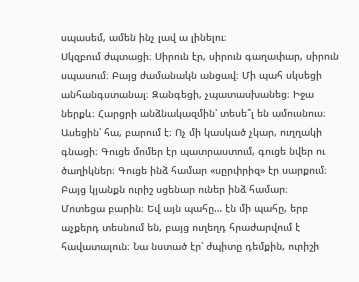սպասեմ, ամեն ինչ լավ ա լինելու։
Սկզբում ժպտացի։ Սիրուն էր, սիրուն գաղափար, սիրուն սպասում։ Բայց ժամանակն անցավ։ Մի պահ սկսեցի անհանգստանալ։ Զանգեցի, չպատասխանեց։ Իջա ներքև։ Հարցրի անձնակազմին՝ տեսե՞լ են ամուսնուս։ Ասեցին՝ հա, բարում է։ Ոչ մի կասկած չկար, ուղղակի գնացի։ Գուցե մոմեր էր պատրաստում, գուցե նվեր ու ծաղիկներ։ Գուցե ինձ համար «սըրփրիզ» էր սարքում։
Բայց կյանքն ուրիշ սցենար ուներ ինձ համար։
Մոտեցա բարին։ Եվ այն պահը… էն մի պահը, երբ աչքերդ տեսնում են, բայց ուղեղդ հրաժարվում է հավատալուն։ Նա նստած էր՝ ժպիտը դեմքին, ուրիշի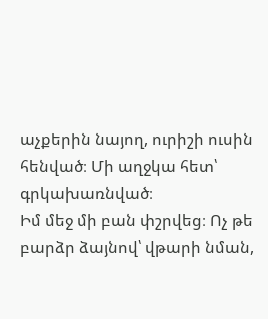աչքերին նայող, ուրիշի ուսին հենված։ Մի աղջկա հետ՝ գրկախառնված։
Իմ մեջ մի բան փշրվեց։ Ոչ թե բարձր ձայնով՝ վթարի նման,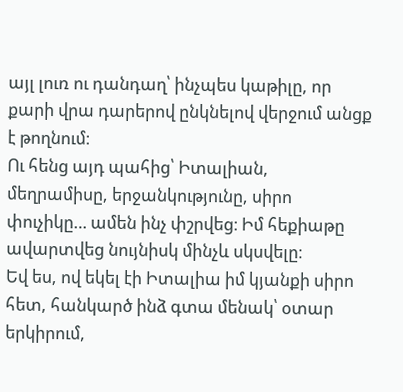այլ լուռ ու դանդաղ՝ ինչպես կաթիլը, որ քարի վրա դարերով ընկնելով վերջում անցք է թողնում։
Ու հենց այդ պահից՝ Իտալիան, մեղրամիսը, երջանկությունը, սիրո փուչիկը… ամեն ինչ փշրվեց։ Իմ հեքիաթը ավարտվեց նույնիսկ մինչև սկսվելը։
Եվ ես, ով եկել էի Իտալիա իմ կյանքի սիրո հետ, հանկարծ ինձ գտա մենակ՝ օտար երկիրում,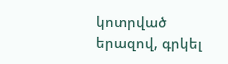կոտրված երազով, գրկել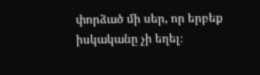փորձած մի սեր, որ երբեք իսկականը չի եղել։